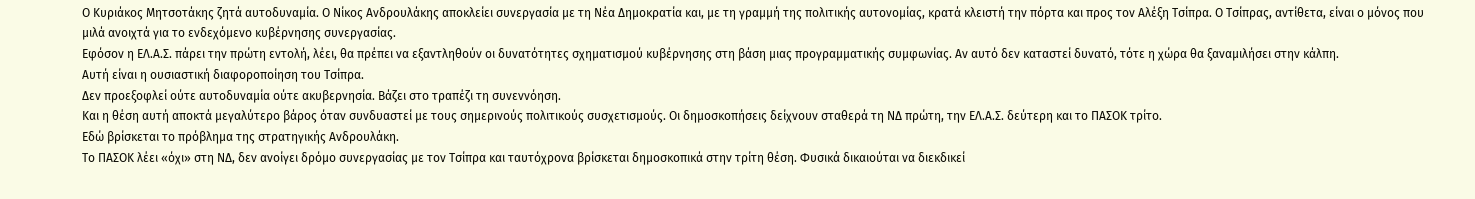Ο Κυριάκος Μητσοτάκης ζητά αυτοδυναμία. Ο Νίκος Ανδρουλάκης αποκλείει συνεργασία με τη Νέα Δημοκρατία και, με τη γραμμή της πολιτικής αυτονομίας, κρατά κλειστή την πόρτα και προς τον Αλέξη Τσίπρα. Ο Τσίπρας, αντίθετα, είναι ο μόνος που μιλά ανοιχτά για το ενδεχόμενο κυβέρνησης συνεργασίας.
Εφόσον η ΕΛ.Α.Σ. πάρει την πρώτη εντολή, λέει, θα πρέπει να εξαντληθούν οι δυνατότητες σχηματισμού κυβέρνησης στη βάση μιας προγραμματικής συμφωνίας. Αν αυτό δεν καταστεί δυνατό, τότε η χώρα θα ξαναμιλήσει στην κάλπη.
Αυτή είναι η ουσιαστική διαφοροποίηση του Τσίπρα.
Δεν προεξοφλεί ούτε αυτοδυναμία ούτε ακυβερνησία. Βάζει στο τραπέζι τη συνεννόηση.
Και η θέση αυτή αποκτά μεγαλύτερο βάρος όταν συνδυαστεί με τους σημερινούς πολιτικούς συσχετισμούς. Οι δημοσκοπήσεις δείχνουν σταθερά τη ΝΔ πρώτη, την ΕΛ.Α.Σ. δεύτερη και το ΠΑΣΟΚ τρίτο.
Εδώ βρίσκεται το πρόβλημα της στρατηγικής Ανδρουλάκη.
Το ΠΑΣΟΚ λέει «όχι» στη ΝΔ, δεν ανοίγει δρόμο συνεργασίας με τον Τσίπρα και ταυτόχρονα βρίσκεται δημοσκοπικά στην τρίτη θέση. Φυσικά δικαιούται να διεκδικεί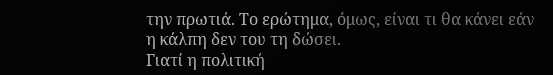την πρωτιά. Το ερώτημα, όμως, είναι τι θα κάνει εάν η κάλπη δεν του τη δώσει.
Γιατί η πολιτική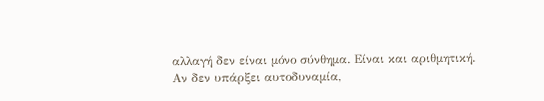αλλαγή δεν είναι μόνο σύνθημα. Είναι και αριθμητική.
Αν δεν υπάρξει αυτοδυναμία,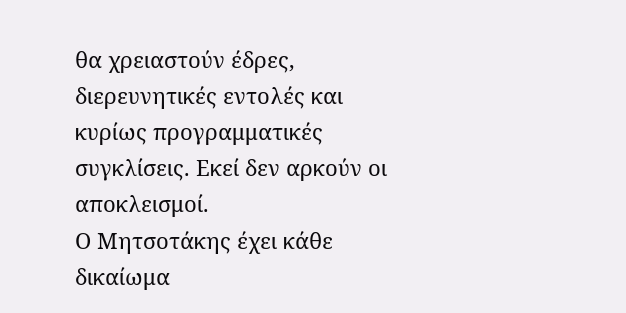θα χρειαστούν έδρες, διερευνητικές εντολές και κυρίως προγραμματικές συγκλίσεις. Εκεί δεν αρκούν οι αποκλεισμοί.
Ο Μητσοτάκης έχει κάθε δικαίωμα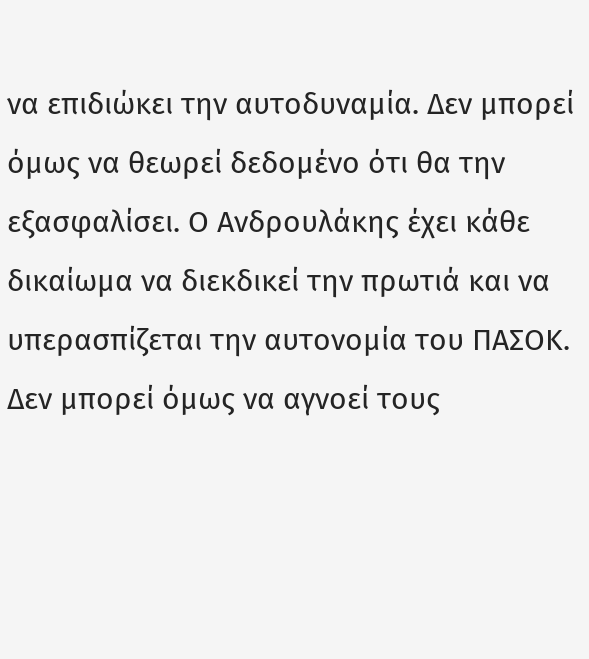να επιδιώκει την αυτοδυναμία. Δεν μπορεί όμως να θεωρεί δεδομένο ότι θα την εξασφαλίσει. Ο Ανδρουλάκης έχει κάθε δικαίωμα να διεκδικεί την πρωτιά και να υπερασπίζεται την αυτονομία του ΠΑΣΟΚ. Δεν μπορεί όμως να αγνοεί τους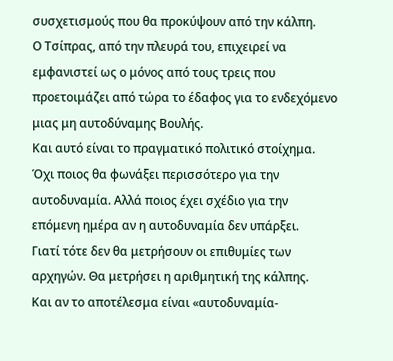συσχετισμούς που θα προκύψουν από την κάλπη.
Ο Τσίπρας, από την πλευρά του, επιχειρεί να εμφανιστεί ως ο μόνος από τους τρεις που προετοιμάζει από τώρα το έδαφος για το ενδεχόμενο μιας μη αυτοδύναμης Βουλής.
Και αυτό είναι το πραγματικό πολιτικό στοίχημα.
Όχι ποιος θα φωνάξει περισσότερο για την αυτοδυναμία. Αλλά ποιος έχει σχέδιο για την επόμενη ημέρα αν η αυτοδυναμία δεν υπάρξει.
Γιατί τότε δεν θα μετρήσουν οι επιθυμίες των αρχηγών. Θα μετρήσει η αριθμητική της κάλπης.
Και αν το αποτέλεσμα είναι «αυτοδυναμία-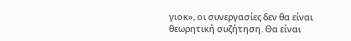γιοκ», οι συνεργασίες δεν θα είναι θεωρητική συζήτηση. Θα είναι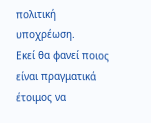πολιτική υποχρέωση.
Εκεί θα φανεί ποιος είναι πραγματικά έτοιμος να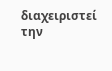διαχειριστεί την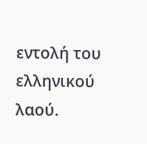εντολή του ελληνικού λαού.